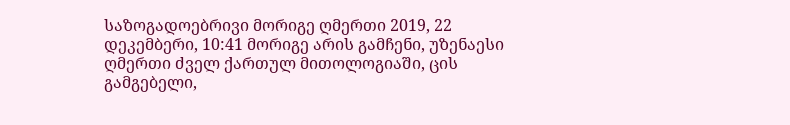საზოგადოებრივი მორიგე ღმერთი 2019, 22 დეკემბერი, 10:41 მორიგე არის გამჩენი, უზენაესი ღმერთი ძველ ქართულ მითოლოგიაში, ცის გამგებელი,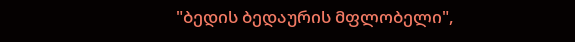"ბედის ბედაურის მფლობელი",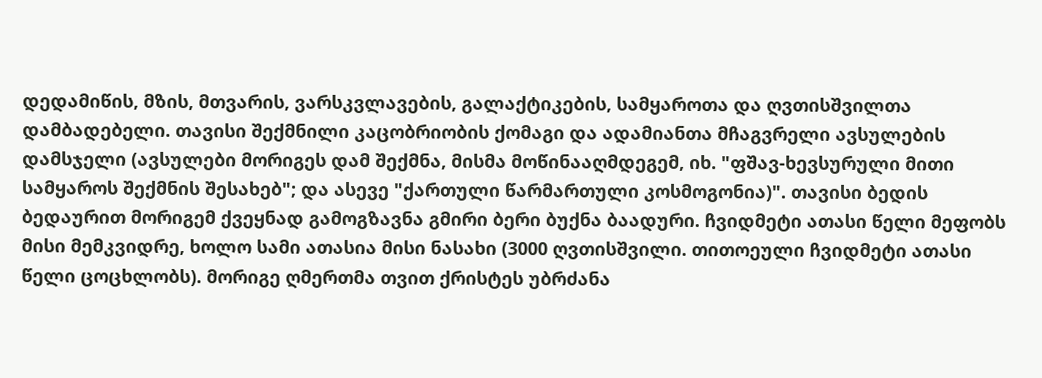დედამიწის, მზის, მთვარის, ვარსკვლავების, გალაქტიკების, სამყაროთა და ღვთისშვილთა დამბადებელი. თავისი შექმნილი კაცობრიობის ქომაგი და ადამიანთა მჩაგვრელი ავსულების დამსჯელი (ავსულები მორიგეს დამ შექმნა, მისმა მოწინააღმდეგემ, იხ. "ფშავ-ხევსურული მითი სამყაროს შექმნის შესახებ"; და ასევე "ქართული წარმართული კოსმოგონია)". თავისი ბედის ბედაურით მორიგემ ქვეყნად გამოგზავნა გმირი ბერი ბუქნა ბაადური. ჩვიდმეტი ათასი წელი მეფობს მისი მემკვიდრე, ხოლო სამი ათასია მისი ნასახი (3000 ღვთისშვილი. თითოეული ჩვიდმეტი ათასი წელი ცოცხლობს). მორიგე ღმერთმა თვით ქრისტეს უბრძანა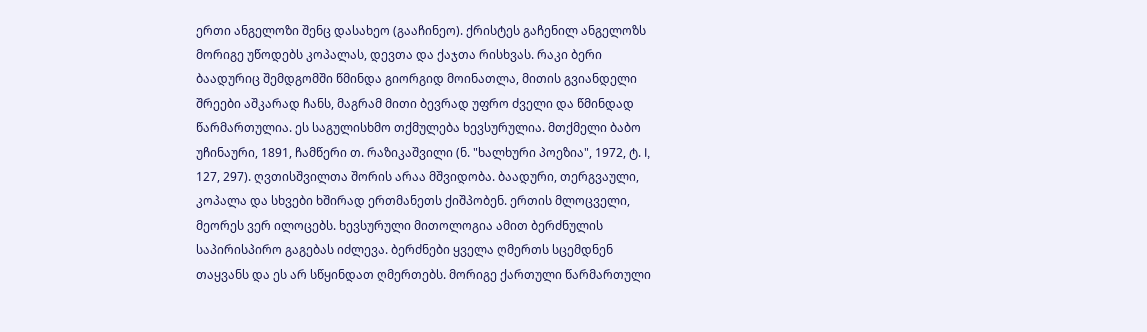ერთი ანგელოზი შენც დასახეო (გააჩინეო). ქრისტეს გაჩენილ ანგელოზს მორიგე უწოდებს კოპალას, დევთა და ქაჯთა რისხვას. რაკი ბერი ბაადურიც შემდგომში წმინდა გიორგიდ მოინათლა, მითის გვიანდელი შრეები აშკარად ჩანს, მაგრამ მითი ბევრად უფრო ძველი და წმინდად წარმართულია. ეს საგულისხმო თქმულება ხევსურულია. მთქმელი ბაბო უჩინაური, 1891, ჩამწერი თ. რაზიკაშვილი (ნ. "ხალხური პოეზია", 1972, ტ. I, 127, 297). ღვთისშვილთა შორის არაა მშვიდობა. ბაადური, თერგვაული, კოპალა და სხვები ხშირად ერთმანეთს ქიშპობენ. ერთის მლოცველი, მეორეს ვერ ილოცებს. ხევსურული მითოლოგია ამით ბერძნულის საპირისპირო გაგებას იძლევა. ბერძნები ყველა ღმერთს სცემდნენ თაყვანს და ეს არ სწყინდათ ღმერთებს. მორიგე ქართული წარმართული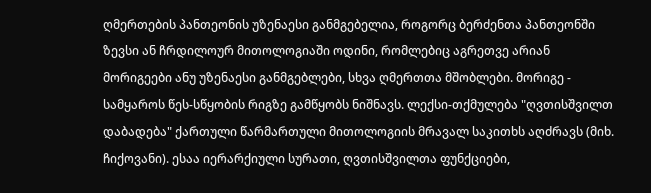ღმერთების პანთეონის უზენაესი განმგებელია, როგორც ბერძენთა პანთეონში ზევსი ან ჩრდილოურ მითოლოგიაში ოდინი, რომლებიც აგრეთვე არიან მორიგეები ანუ უზენაესი განმგებლები, სხვა ღმერთთა მშობლები. მორიგე - სამყაროს წეს-სწყობის რიგზე გამწყობს ნიშნავს. ლექსი-თქმულება "ღვთისშვილთ დაბადება" ქართული წარმართული მითოლოგიის მრავალ საკითხს აღძრავს (მიხ. ჩიქოვანი). ესაა იერარქიული სურათი, ღვთისშვილთა ფუნქციები,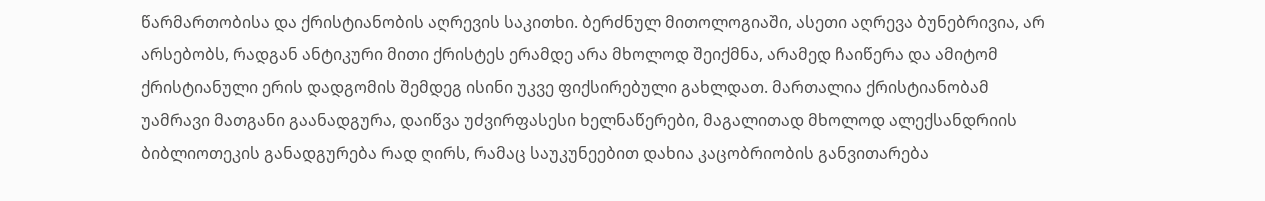წარმართობისა და ქრისტიანობის აღრევის საკითხი. ბერძნულ მითოლოგიაში, ასეთი აღრევა ბუნებრივია, არ არსებობს, რადგან ანტიკური მითი ქრისტეს ერამდე არა მხოლოდ შეიქმნა, არამედ ჩაიწერა და ამიტომ ქრისტიანული ერის დადგომის შემდეგ ისინი უკვე ფიქსირებული გახლდათ. მართალია ქრისტიანობამ უამრავი მათგანი გაანადგურა, დაიწვა უძვირფასესი ხელნაწერები, მაგალითად მხოლოდ ალექსანდრიის ბიბლიოთეკის განადგურება რად ღირს, რამაც საუკუნეებით დახია კაცობრიობის განვითარება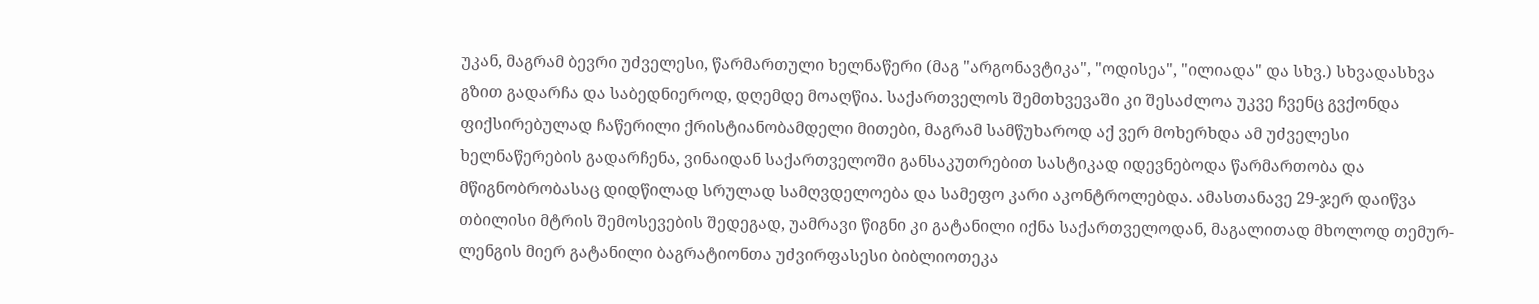უკან, მაგრამ ბევრი უძველესი, წარმართული ხელნაწერი (მაგ "არგონავტიკა", "ოდისეა", "ილიადა" და სხვ.) სხვადასხვა გზით გადარჩა და საბედნიეროდ, დღემდე მოაღწია. საქართველოს შემთხვევაში კი შესაძლოა უკვე ჩვენც გვქონდა ფიქსირებულად ჩაწერილი ქრისტიანობამდელი მითები, მაგრამ სამწუხაროდ აქ ვერ მოხერხდა ამ უძველესი ხელნაწერების გადარჩენა, ვინაიდან საქართველოში განსაკუთრებით სასტიკად იდევნებოდა წარმართობა და მწიგნობრობასაც დიდწილად სრულად სამღვდელოება და სამეფო კარი აკონტროლებდა. ამასთანავე 29-ჯერ დაიწვა თბილისი მტრის შემოსევების შედეგად, უამრავი წიგნი კი გატანილი იქნა საქართველოდან, მაგალითად მხოლოდ თემურ-ლენგის მიერ გატანილი ბაგრატიონთა უძვირფასესი ბიბლიოთეკა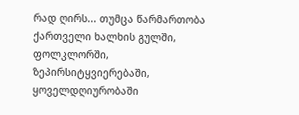რად ღირს... თუმცა წარმართობა ქართველი ხალხის გულში, ფოლკლორში, ზეპირსიტყვიერებაში, ყოველდღიურობაში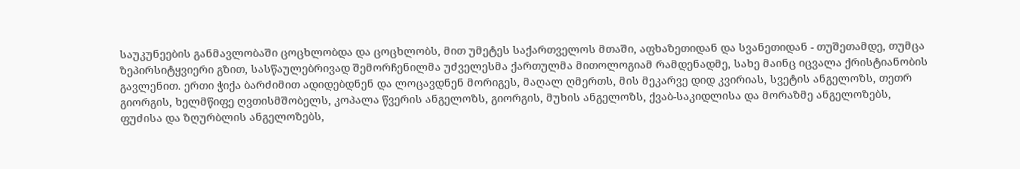საუკუნეების განმავლობაში ცოცხლობდა და ცოცხლობს, მით უმეტეს საქართველოს მთაში, აფხაზეთიდან და სვანეთიდან - თუშეთამდე, თუმცა ზეპირსიტყვიერი გზით, სასწაულებრივად შემორჩენილმა უძველესმა ქართულმა მითოლოგიამ რამდენადმე, სახე მაინც იცვალა ქრისტიანობის გავლენით. ერთი ჭიქა ბარძიმით ადიდებდნენ და ლოცავდნენ მორიგეს, მაღალ ღმერთს, მის მეკარვე დიდ კვირიას, სვეტის ანგელოზს, თეთრ გიორგის, ხელმწიფე ღვთისმშობელს, კოპალა წვერის ანგელოზს, გიორგის, მუხის ანგელოზს, ქვაბ-საკიდლისა და მორაზმე ანგელოზებს, ფუძისა და ზღურბლის ანგელოზებს,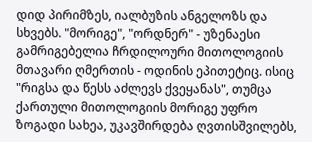დიდ პირიმზეს, იალბუზის ანგელოზს და სხვებს. "მორიგე", "ორდნერ" - უზენაესი გამრიგებელია ჩრდილოური მითოლოგიის მთავარი ღმერთის - ოდინის ეპითეტიც. ისიც "რიგსა და წესს აძლევს ქვეყანას", თუმცა ქართული მითოლოგიის მორიგე უფრო ზოგადი სახეა, უკავშირდება ღვთისშვილებს,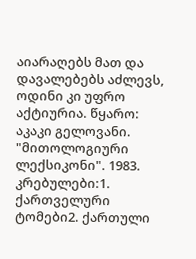აიარაღებს მათ და დავალებებს აძლევს, ოდინი კი უფრო აქტიურია. წყარო: აკაკი გელოვანი. "მითოლოგიური ლექსიკონი". 1983. კრებულები:1. ქართველური ტომები2. ქართული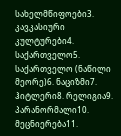სახელმწიფოები3. კავკასიური კულტურები4. საქართველო5. საქართველო (ნაწილი მეორე)6. ნაციზმი7. ჰიტლერი8. რელიგია9. პარანორმალი10. მეცნიერება11.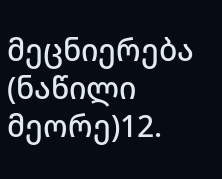მეცნიერება (ნაწილი მეორე)12.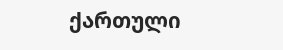ქართული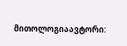მითოლოგიაავტორი: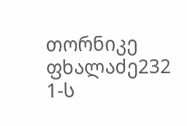თორნიკე ფხალაძე232 1-ს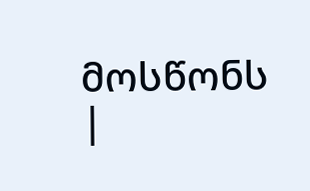მოსწონს
|